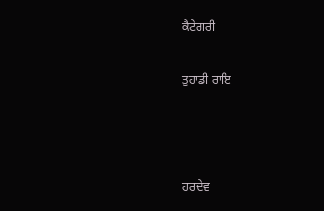ਕੈਟੇਗਰੀ

ਤੁਹਾਡੀ ਰਾਇ



ਹਰਦੇਵ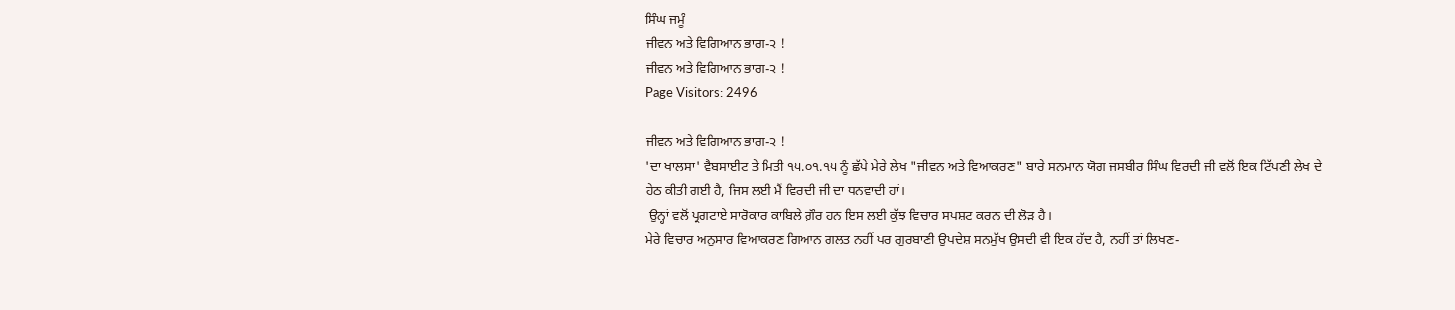ਸਿੰਘ ਜਮੂੰ
ਜੀਵਨ ਅਤੇ ਵਿਗਿਆਨ ਭਾਗ-੨ !
ਜੀਵਨ ਅਤੇ ਵਿਗਿਆਨ ਭਾਗ-੨ !
Page Visitors: 2496

ਜੀਵਨ ਅਤੇ ਵਿਗਿਆਨ ਭਾਗ-੨ !
'ਦਾ ਖਾਲਸਾ' ਵੈਬਸਾਈਟ ਤੇ ਮਿਤੀ ੧੫.੦੧.੧੫ ਨੂੰ ਛੱਪੇ ਮੇਰੇ ਲੇਖ "ਜੀਵਨ ਅਤੇ ਵਿਆਕਰਣ" ਬਾਰੇ ਸਨਮਾਨ ਯੋਗ ਜਸਬੀਰ ਸਿੰਘ ਵਿਰਦੀ ਜੀ ਵਲੋਂ ਇਕ ਟਿੱਪਣੀ ਲੇਖ ਦੇ ਹੇਠ ਕੀਤੀ ਗਈ ਹੈ, ਜਿਸ ਲਈ ਮੈਂ ਵਿਰਦੀ ਜੀ ਦਾ ਧਨਵਾਦੀ ਹਾਂ।
 ਉਨ੍ਹਾਂ ਵਲੋਂ ਪ੍ਰਗਟਾਏ ਸਾਰੋਕਾਰ ਕਾਬਿਲੇ ਗ਼ੌਰ ਹਨ ਇਸ ਲਈ ਕੁੱਝ ਵਿਚਾਰ ਸਪਸ਼ਟ ਕਰਨ ਦੀ ਲੋੜ ਹੈ।
ਮੇਰੇ ਵਿਚਾਰ ਅਨੁਸਾਰ ਵਿਆਕਰਣ ਗਿਆਨ ਗਲਤ ਨਹੀਂ ਪਰ ਗੁਰਬਾਣੀ ਉਪਦੇਸ਼ ਸਨਮੁੱਖ ਉਸਦੀ ਵੀ ਇਕ ਹੱਦ ਹੈ, ਨਹੀਂ ਤਾਂ ਲਿਖਣ-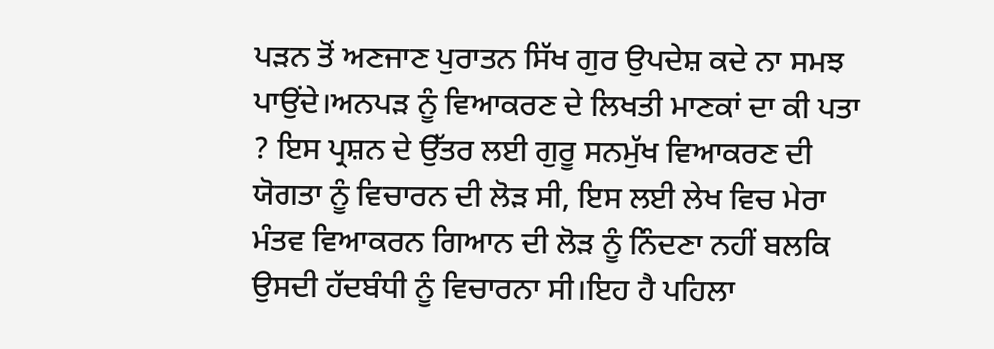ਪੜਨ ਤੋਂ ਅਣਜਾਣ ਪੁਰਾਤਨ ਸਿੱਖ ਗੁਰ ਉਪਦੇਸ਼ ਕਦੇ ਨਾ ਸਮਝ ਪਾਉਂਦੇ।ਅਨਪੜ ਨੂੰ ਵਿਆਕਰਣ ਦੇ ਲਿਖਤੀ ਮਾਣਕਾਂ ਦਾ ਕੀ ਪਤਾ ? ਇਸ ਪ੍ਰਸ਼ਨ ਦੇ ਉੱਤਰ ਲਈ ਗੁਰੂ ਸਨਮੁੱਖ ਵਿਆਕਰਣ ਦੀ ਯੋਗਤਾ ਨੂੰ ਵਿਚਾਰਨ ਦੀ ਲੋੜ ਸੀ, ਇਸ ਲਈ ਲੇਖ ਵਿਚ ਮੇਰਾ ਮੰਤਵ ਵਿਆਕਰਨ ਗਿਆਨ ਦੀ ਲੋੜ ਨੂੰ ਨਿੰਦਣਾ ਨਹੀਂ ਬਲਕਿ ਉਸਦੀ ਹੱਦਬੰਧੀ ਨੂੰ ਵਿਚਾਰਨਾ ਸੀ।ਇਹ ਹੈ ਪਹਿਲਾ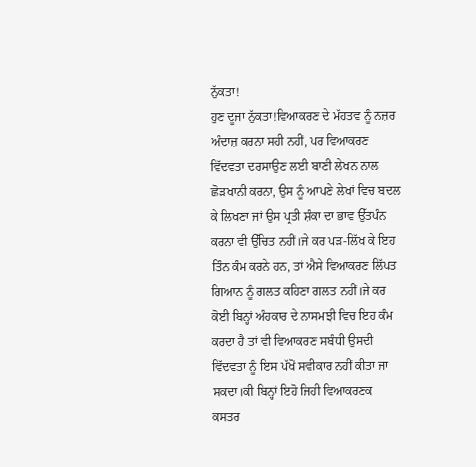ਨੁੱਕਤਾ!
ਹੁਣ ਦੂਜਾ ਨੁੱਕਤਾ!ਵਿਆਕਰਣ ਦੇ ਮੱਹਤਵ ਨੂੰ ਨਜ਼ਰ ਅੰਦਾਜ਼ ਕਰਨਾ ਸਹੀ ਨਹੀਂ, ਪਰ ਵਿਆਕਰਣ ਵਿੱਦਵਤਾ ਦਰਸਾਉਣ ਲਈ ਬਾਣੀ ਲੇਖਨ ਨਾਲ ਛੋੜਖਾਨੀ ਕਰਨਾ, ਉਸ ਨੂੰ ਆਪਣੇ ਲੇਖਾਂ ਵਿਚ ਬਦਲ ਕੇ ਲਿਖਣਾ ਜਾਂ ਉਸ ਪ੍ਰਤੀ ਸ਼ੰਕਾ ਦਾ ਭਾਵ ਉੱਤਪੰਨ ਕਰਨਾ ਵੀ ਉੱਚਿਤ ਨਹੀਂ।ਜੇ ਕਰ ਪੜ-ਲਿੱਖ ਕੇ ਇਹ ਤਿੰਨ ਕੰਮ ਕਰਨੇ ਹਨ, ਤਾਂ ਐਸੇ ਵਿਆਕਰਣ ਲਿੱਪਤ ਗਿਆਨ ਨੂੰ ਗਲਤ ਕਹਿਣਾ ਗਲਤ ਨਹੀਂ।ਜੇ ਕਰ ਕੋਈ ਬਿਨ੍ਹਾਂ ਅੰਹਕਾਰ ਦੇ ਨਾਸਮਝੀ ਵਿਚ ਇਹ ਕੰਮ ਕਰਦਾ ਹੈ ਤਾਂ ਵੀ ਵਿਆਕਰਣ ਸਬੰਧੀ ਉਸਦੀ ਵਿੱਦਵਤਾ ਨੂੰ ਇਸ ਪੱਖੋਂ ਸਵੀਕਾਰ ਨਹੀਂ ਕੀਤਾ ਜਾ ਸਕਦਾ।ਕੀ ਬਿਨ੍ਹਾਂ ਇਹੋ ਜਿਹੀ ਵਿਆਕਰਣਕ ਕਸਤਰ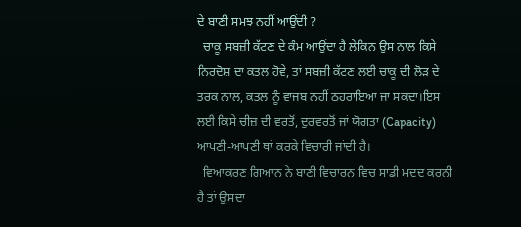ਦੇ ਬਾਣੀ ਸਮਝ ਨਹੀਂ ਆਉਂਦੀ ?
  ਚਾਕੂ ਸਬਜ਼ੀ ਕੱਟਣ ਦੇ ਕੰਮ ਆਉਂਦਾ ਹੈ ਲੇਕਿਨ ਉਸ ਨਾਲ ਕਿਸੇ ਨਿਰਦੋਸ਼ ਦਾ ਕਤਲ ਹੋਵੇ, ਤਾਂ ਸਬਜ਼ੀ ਕੱਟਣ ਲਈ ਚਾਕੂ ਦੀ ਲੋੜ ਦੇ ਤਰਕ ਨਾਲ, ਕਤਲ ਨੂੰ ਵਾਜਬ ਨਹੀਂ ਠਹਰਾਇਆ ਜਾ ਸਕਦਾ।ਇਸ ਲਈ ਕਿਸੇ ਚੀਜ਼ ਦੀ ਵਰਤੋਂ, ਦੁਰਵਰਤੋਂ ਜਾਂ ਯੋਗਤਾ (Capacity) ਆਪਣੀ-ਆਪਣੀ ਥਾਂ ਕਰਕੇ ਵਿਚਾਰੀ ਜਾਂਦੀ ਹੈ।
  ਵਿਆਕਰਣ ਗਿਆਨ ਨੇ ਬਾਣੀ ਵਿਚਾਰਨ ਵਿਚ ਸਾਡੀ ਮਦਦ ਕਰਨੀ ਹੈ ਤਾਂ ਉਸਦਾ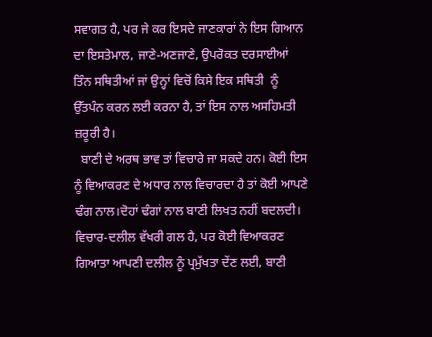ਸਵਾਗਤ ਹੈ, ਪਰ ਜੇ ਕਰ ਇਸਦੇ ਜਾਣਕਾਰਾਂ ਨੇ ਇਸ ਗਿਆਨ ਦਾ ਇਸਤੇਮਾਲ, ਜਾਣੇ-ਅਣਜਾਣੇ, ਉਪਰੋਕਤ ਦਰਸਾਈਆਂ ਤਿੰਨ ਸਥਿਤੀਆਂ ਜਾਂ ਉਨ੍ਹਾਂ ਵਿਚੋਂ ਕਿਸੇ ਇਕ ਸਥਿਤੀ  ਨੂੰ ਉੱਤਪੰਨ ਕਰਨ ਲਈ ਕਰਨਾ ਹੈ, ਤਾਂ ਇਸ ਨਾਲ ਅਸਹਿਮਤੀ ਜ਼ਰੂਰੀ ਹੈ।
  ਬਾਣੀ ਦੇ ਅਰਥ ਭਾਵ ਤਾਂ ਵਿਚਾਰੇ ਜਾ ਸਕਦੇ ਹਨ। ਕੋਈ ਇਸ ਨੂੰ ਵਿਆਕਰਣ ਦੇ ਅਧਾਰ ਨਾਲ ਵਿਚਾਰਦਾ ਹੈ ਤਾਂ ਕੋਈ ਆਪਣੇ ਢੰਗ ਨਾਲ।ਦੋਹਾਂ ਢੰਗਾਂ ਨਾਲ ਬਾਣੀ ਲਿਖਤ ਨਹੀਂ ਬਦਲਦੀ। ਵਿਚਾਰ-ਦਲੀਲ ਵੱਖਰੀ ਗਲ ਹੈ, ਪਰ ਕੋਈ ਵਿਆਕਰਣ ਗਿਆਤਾ ਆਪਣੀ ਦਲੀਲ ਨੂੰ ਪ੍ਰਮੁੱਖਤਾ ਦੇਂਣ ਲਈ, ਬਾਣੀ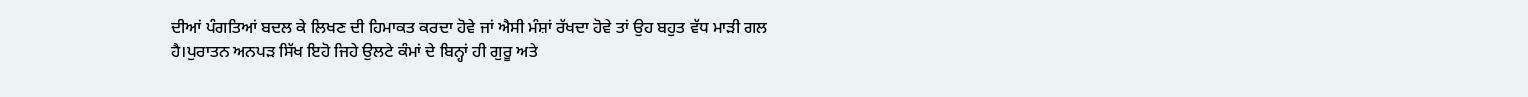ਦੀਆਂ ਪੰਗਤਿਆਂ ਬਦਲ ਕੇ ਲਿਖਣ ਦੀ ਹਿਮਾਕਤ ਕਰਦਾ ਹੋਵੇ ਜਾਂ ਐਸੀ ਮੰਸ਼ਾਂ ਰੱਖਦਾ ਹੋਵੇ ਤਾਂ ਉਹ ਬਹੁਤ ਵੱਧ ਮਾੜੀ ਗਲ ਹੈ।ਪੁਰਾਤਨ ਅਨਪੜ ਸਿੱਖ ਇਹੋ ਜਿਹੇ ਉਲਟੇ ਕੰਮਾਂ ਦੇ ਬਿਨ੍ਹਾਂ ਹੀ ਗੁਰੂ ਅਤੇ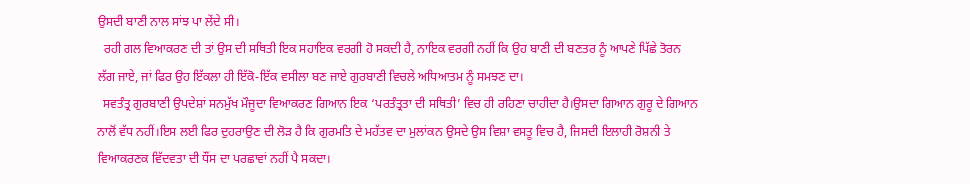ਉਸਦੀ ਬਾਣੀ ਨਾਲ ਸਾਂਝ ਪਾ ਲੇਂਦੇ ਸੀ।
  ਰਹੀ ਗਲ ਵਿਆਕਰਣ ਦੀ ਤਾਂ ਉਸ ਦੀ ਸਥਿਤੀ ਇਕ ਸਹਾਇਕ ਵਰਗੀ ਹੋ ਸਕਦੀ ਹੈ, ਨਾਇਕ ਵਰਗੀ ਨਹੀਂ ਕਿ ਉਹ ਬਾਣੀ ਦੀ ਬਣਤਰ ਨੂੰ ਆਪਣੇ ਪਿੱਛੇ ਤੋਰਨ ਲੱਗ ਜਾਏ, ਜਾਂ ਫਿਰ ਉਹ ਇੱਕਲਾ ਹੀ ਇੱਕੋ-ਇੱਕ ਵਸੀਲਾ ਬਣ ਜਾਏ ਗੁਰਬਾਣੀ ਵਿਚਲੇ ਅਧਿਆਤਮ ਨੂੰ ਸਮਝਣ ਦਾ।
  ਸਵਤੰਤ੍ਰ ਗੁਰਬਾਣੀ ਉਪਦੇਸ਼ਾਂ ਸਨਮੁੱਖ ਮੌਜੂਦਾ ਵਿਆਕਰਣ ਗਿਆਨ ਇਕ ‘ਪਰਤੰਤ੍ਰਤਾ ਦੀ ਸਥਿਤੀ’ ਵਿਚ ਹੀ ਰਹਿਣਾ ਚਾਹੀਦਾ ਹੈ।ਉਸਦਾ ਗਿਆਨ ਗੁਰੂ ਦੇ ਗਿਆਨ ਨਾਲੋਂ ਵੱਧ ਨਹੀਂ।ਇਸ ਲਈ ਫਿਰ ਦੁਹਰਾਉਣ ਦੀ ਲੋੜ ਹੈ ਕਿ ਗੁਰਮਤਿ ਦੇ ਮਹੱਤਵ ਦਾ ਮੁਲਾਂਕਨ ਉਸਦੇ ਉਸ ਵਿਸ਼ਾ ਵਸਤੂ ਵਿਚ ਹੈ, ਜਿਸਦੀ ਇਲਾਹੀ ਰੋਸ਼ਨੀ ਤੇ ਵਿਆਕਰਣਕ ਵਿੱਦਵਤਾ ਦੀ ਧੌਂਸ ਦਾ ਪਰਛਾਵਾਂ ਨਹੀਂ ਪੈ ਸਕਦਾ।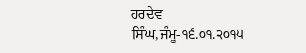ਹਰਦੇਵ ਸਿੰਘ,ਜੰਮੂ-੧੬.੦੧.੨੦੧੫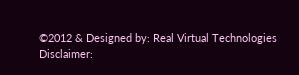©2012 & Designed by: Real Virtual Technologies
Disclaimer: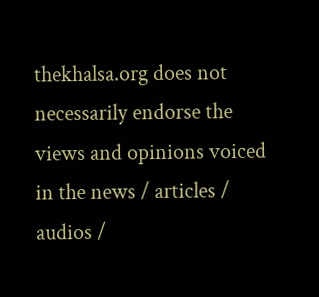thekhalsa.org does not necessarily endorse the views and opinions voiced in the news / articles / audios /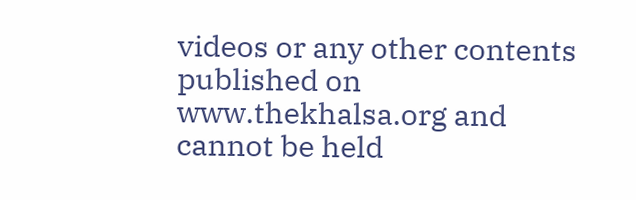videos or any other contents published on www.thekhalsa.org and cannot be held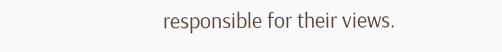responsible for their views.